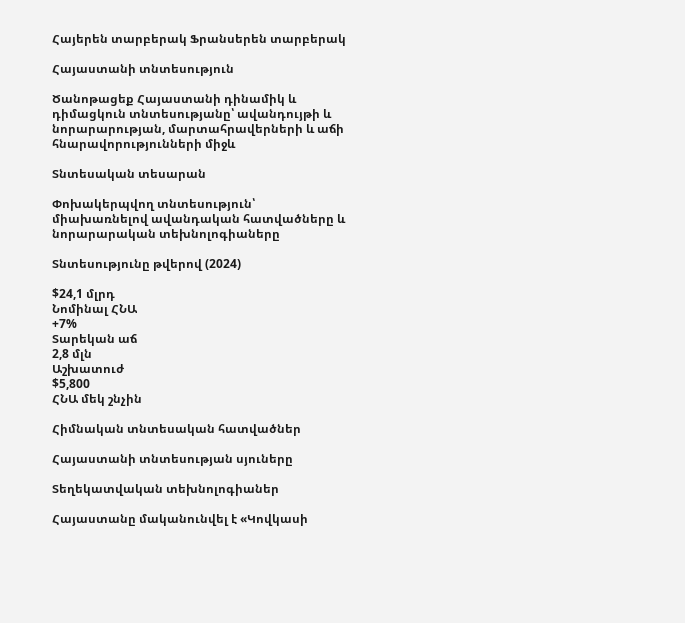Հայերեն տարբերակ Ֆրանսերեն տարբերակ

Հայաստանի տնտեսություն

Ծանոթացեք Հայաստանի դինամիկ և դիմացկուն տնտեսությանը՝ ավանդույթի և նորարարության, մարտահրավերների և աճի հնարավորությունների միջև

Տնտեսական տեսարան

Փոխակերպվող տնտեսություն՝ միախառնելով ավանդական հատվածները և նորարարական տեխնոլոգիաները

Տնտեսությունը թվերով (2024)

$24,1 մլրդ
Նոմինալ ՀՆԱ
+7%
Տարեկան աճ
2,8 մլն
Աշխատուժ
$5,800
ՀՆԱ մեկ շնչին

Հիմնական տնտեսական հատվածներ

Հայաստանի տնտեսության սյուները

Տեղեկատվական տեխնոլոգիաներ

Հայաստանը մականունվել է «Կովկասի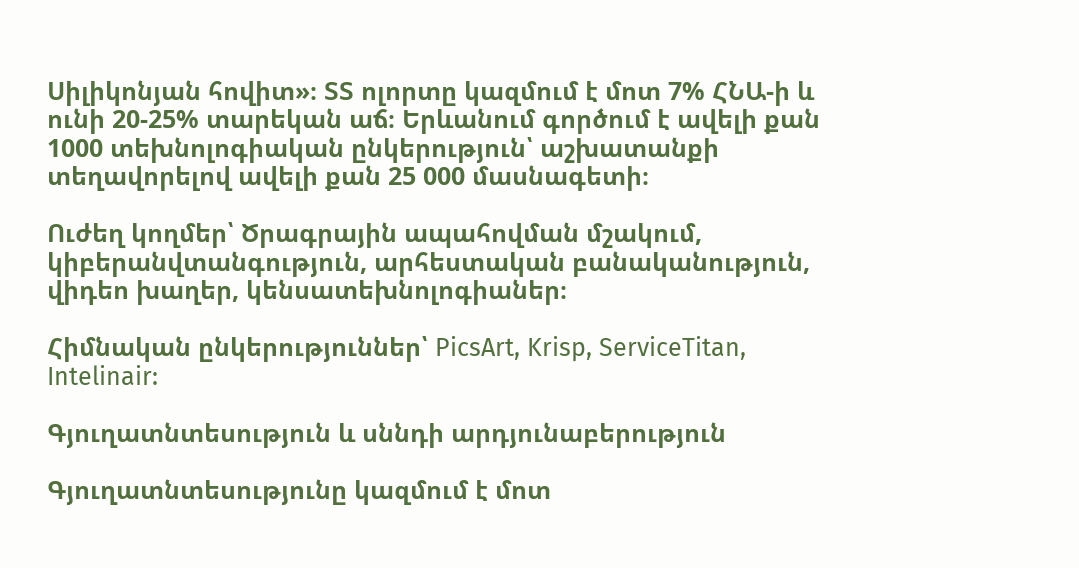Սիլիկոնյան հովիտ»։ ՏՏ ոլորտը կազմում է մոտ 7% ՀՆԱ-ի և ունի 20-25% տարեկան աճ։ Երևանում գործում է ավելի քան 1000 տեխնոլոգիական ընկերություն՝ աշխատանքի տեղավորելով ավելի քան 25 000 մասնագետի։

Ուժեղ կողմեր՝ Ծրագրային ապահովման մշակում, կիբերանվտանգություն, արհեստական բանականություն, վիդեո խաղեր, կենսատեխնոլոգիաներ։

Հիմնական ընկերություններ՝ PicsArt, Krisp, ServiceTitan, Intelinair:

Գյուղատնտեսություն և սննդի արդյունաբերություն

Գյուղատնտեսությունը կազմում է մոտ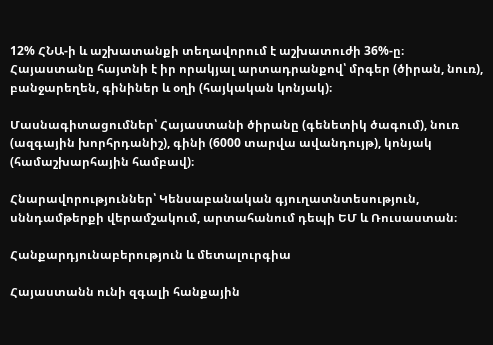12% ՀՆԱ-ի և աշխատանքի տեղավորում է աշխատուժի 36%-ը։ Հայաստանը հայտնի է իր որակյալ արտադրանքով՝ մրգեր (ծիրան, նուռ), բանջարեղեն, գինիներ և օղի (հայկական կոնյակ)։

Մասնագիտացումներ՝ Հայաստանի ծիրանը (գենետիկ ծագում), նուռ (ազգային խորհրդանիշ), գինի (6000 տարվա ավանդույթ), կոնյակ (համաշխարհային համբավ)։

Հնարավորություններ՝ Կենսաբանական գյուղատնտեսություն, սննդամթերքի վերամշակում, արտահանում դեպի ԵՄ և Ռուսաստան։

Հանքարդյունաբերություն և մետալուրգիա

Հայաստանն ունի զգալի հանքային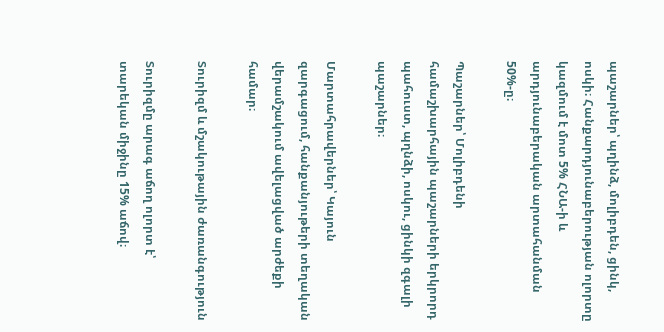պաշարներ՝ պղինձ, մոլիբդեն, ցինկ, ոսկի։ Հանքարդյունաբերության ոլորտը կազմում է մոտ 5% ՀՆԱ-ի և արդյունաբերական արտահանման 50%-ը։

Պաշարներ՝ Մոլիբդենի համաշխարհային պաշարների երկրորդ պահուստ, պղնձի, ոսկու, ցինկի զգալի պաշարներ։

Մարտահրավերներ՝ Կայուն զարգացում, հանքանյութերի տեղական վերամշակում ավելացված արժեքի համար։

Տուրիզմ և մշակութային ժառանգություն

Տուրիզմը արագ աճող ոլորտ է՝ տարեկան միջինը 15% աճով։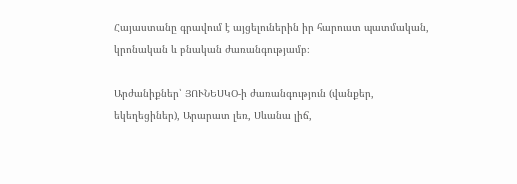Հայաստանը գրավում է այցելուներին իր հարուստ պատմական, կրոնական և բնական ժառանգությամբ։

Արժանիքներ՝ ՅՈՒՆԵՍԿՕ-ի ժառանգություն (վանքեր, եկեղեցիներ), Արարատ լեռ, Սևանա լիճ,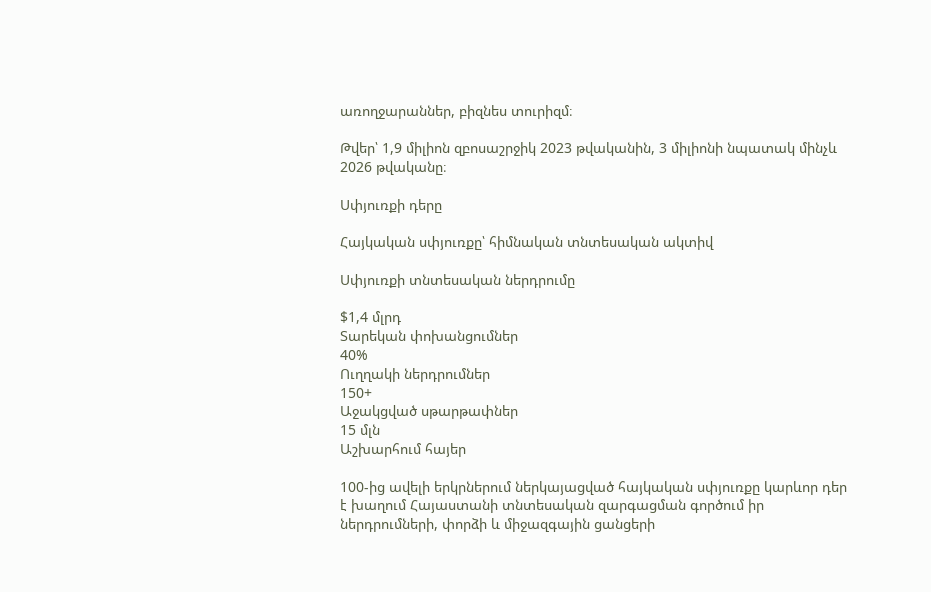առողջարաններ, բիզնես տուրիզմ։

Թվեր՝ 1,9 միլիոն զբոսաշրջիկ 2023 թվականին, 3 միլիոնի նպատակ մինչև 2026 թվականը։

Սփյուռքի դերը

Հայկական սփյուռքը՝ հիմնական տնտեսական ակտիվ

Սփյուռքի տնտեսական ներդրումը

$1,4 մլրդ
Տարեկան փոխանցումներ
40%
Ուղղակի ներդրումներ
150+
Աջակցված սթարթափներ
15 մլն
Աշխարհում հայեր

100-ից ավելի երկրներում ներկայացված հայկական սփյուռքը կարևոր դեր է խաղում Հայաստանի տնտեսական զարգացման գործում իր ներդրումների, փորձի և միջազգային ցանցերի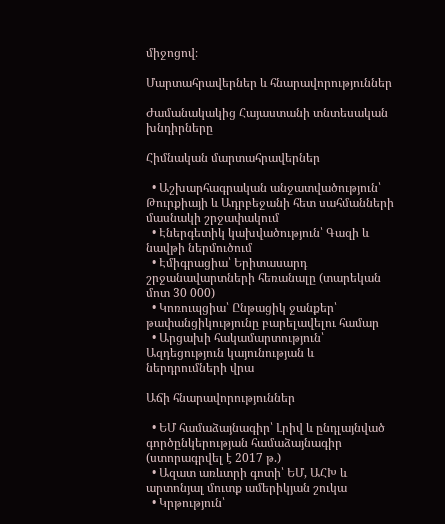միջոցով։

Մարտահրավերներ և հնարավորություններ

Ժամանակակից Հայաստանի տնտեսական խնդիրները

Հիմնական մարտահրավերներ

  • Աշխարհագրական անջատվածություն՝ Թուրքիայի և Ադրբեջանի հետ սահմանների մասնակի շրջափակում
  • Էներգետիկ կախվածություն՝ Գազի և նավթի ներմուծում
  • Էմիգրացիա՝ Երիտասարդ շրջանավարտների հեռանալը (տարեկան մոտ 30 000)
  • Կոռուպցիա՝ Ընթացիկ ջանքեր՝ թափանցիկությունը բարելավելու համար
  • Արցախի հակամարտություն՝ Ազդեցություն կայունության և ներդրումների վրա

Աճի հնարավորություններ

  • ԵՄ համաձայնագիր՝ Լրիվ և ընդլայնված գործընկերության համաձայնագիր (ստորագրվել է 2017 թ.)
  • Ազատ առևտրի գոտի՝ ԵՄ, ԱՀԽ և արտոնյալ մուտք ամերիկյան շուկա
  • Կրթություն՝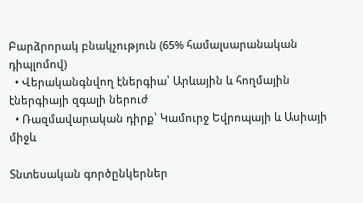Բարձրորակ բնակչություն (65% համալսարանական դիպլոմով)
  • Վերականգնվող էներգիա՝ Արևային և հողմային էներգիայի զգալի ներուժ
  • Ռազմավարական դիրք՝ Կամուրջ Եվրոպայի և Ասիայի միջև

Տնտեսական գործընկերներ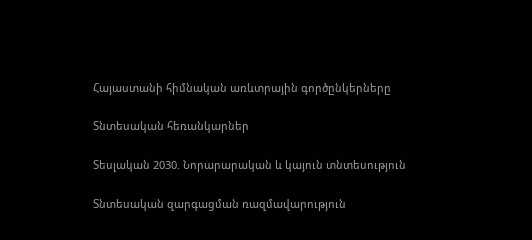Հայաստանի հիմնական առևտրային գործընկերները

Տնտեսական հեռանկարներ

Տեսլական 2030. Նորարարական և կայուն տնտեսություն

Տնտեսական զարգացման ռազմավարություն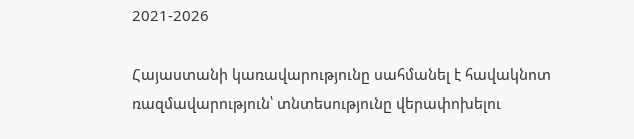2021-2026

Հայաստանի կառավարությունը սահմանել է հավակնոտ ռազմավարություն՝ տնտեսությունը վերափոխելու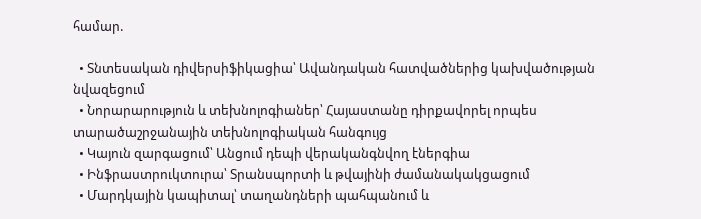համար.

  • Տնտեսական դիվերսիֆիկացիա՝ Ավանդական հատվածներից կախվածության նվազեցում
  • Նորարարություն և տեխնոլոգիաներ՝ Հայաստանը դիրքավորել որպես տարածաշրջանային տեխնոլոգիական հանգույց
  • Կայուն զարգացում՝ Անցում դեպի վերականգնվող էներգիա
  • Ինֆրաստրուկտուրա՝ Տրանսպորտի և թվայինի ժամանակակցացում
  • Մարդկային կապիտալ՝ տաղանդների պահպանում և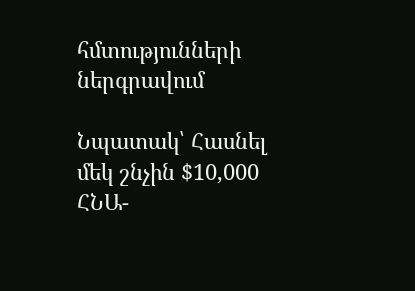հմտությունների ներգրավում

Նպատակ՝ Հասնել մեկ շնչին $10,000 ՀՆԱ-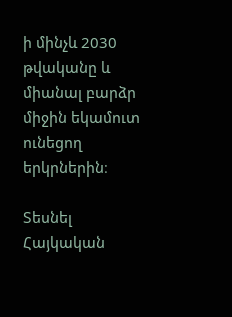ի մինչև 2030 թվականը և միանալ բարձր միջին եկամուտ ունեցող երկրներին։

Տեսնել Հայկական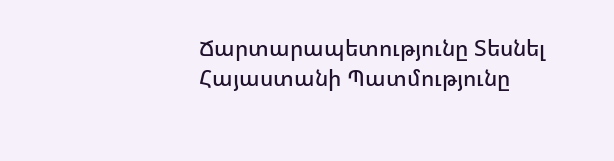Ճարտարապետությունը Տեսնել Հայաստանի Պատմությունը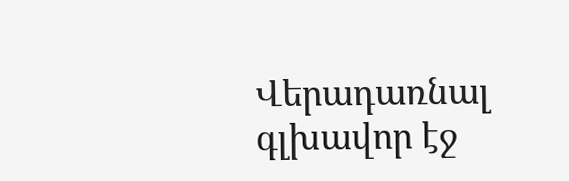Վերադառնալ գլխավոր էջ